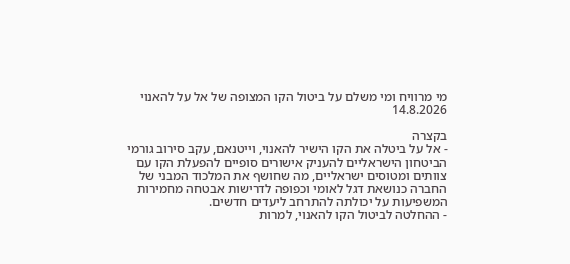מי מרוויח ומי משלם על ביטול הקו המצופה של אל על להאנוי
14.8.2026

בקצרה
- אל על ביטלה את הקו הישיר להאנוי, וייטנאם, עקב סירוב גורמי הביטחון הישראליים להעניק אישורים סופיים להפעלת הקו עם צוותים ומטוסים ישראליים, מה שחושף את המלכוד המבני של החברה כנושאת דגל לאומי וכפופה לדרישות אבטחה מחמירות המשפיעות על יכולתה להתרחב ליעדים חדשים.
- ההחלטה לביטול הקו להאנוי, למרות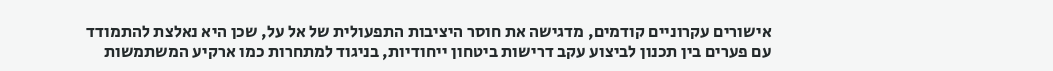אישורים עקרוניים קודמים, מדגישה את חוסר היציבות התפעולית של אל על, שכן היא נאלצת להתמודד עם פערים בין תכנון לביצוע עקב דרישות ביטחון ייחודיות, בניגוד למתחרות כמו ארקיע המשתמשות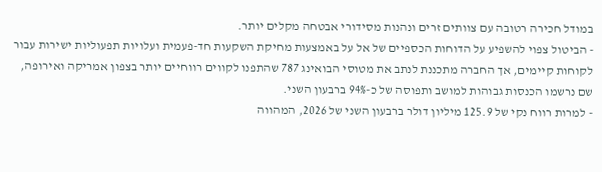במודל חכירה רטובה עם צוותים זרים ונהנות מסידורי אבטחה מקלים יותר.
- הביטול צפוי להשפיע על הדוחות הכספיים של אל על באמצעות מחיקת השקעות חד-פעמית ועלויות תפעוליות ישירות עבור לקוחות קיימים, אך החברה מתכננת לנתב את מטוסי הבואינג 787 שהתפנו לקווים רווחיים יותר בצפון אמריקה ואירופה, שם נרשמו הכנסות גבוהות למושב ותפוסה של כ-94% ברבעון השני.
- למרות רווח נקי של 125.9 מיליון דולר ברבעון השני של 2026, המהווה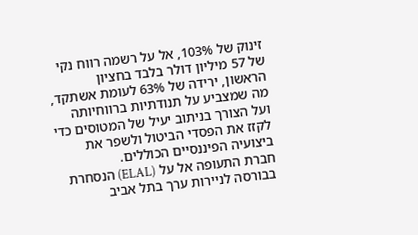זינוק של 103%, אל על רשמה רווח נקי של 57 מיליון דולר בלבד בחציון הראשון, ירידה של 63% לעומת אשתקד, מה שמצביע על תנודתיות ברווחיותה ועל הצורך בניתוב יעיל של המטוסים כדי לקזז את הפסדי הביטול ולשפר את ביצועיה הפיננסיים הכוללים.
חברת התעופה אל על (ELAL) הנסחרת בבורסה לניירות ערך בתל אביב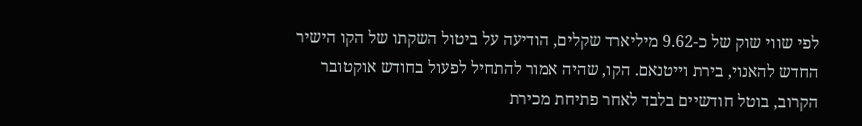לפי שווי שוק של כ-9.62 מיליארד שקלים, הודיעה על ביטול השקתו של הקו הישיר החדש להאנוי, בירת וייטנאם. הקו, שהיה אמור להתחיל לפעול בחודש אוקטובר הקרוב, בוטל חודשיים בלבד לאחר פתיחת מכירת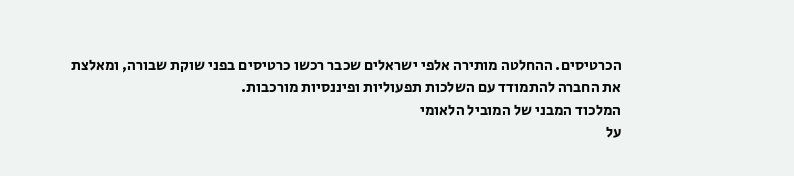הכרטיסים. ההחלטה מותירה אלפי ישראלים שכבר רכשו כרטיסים בפני שוקת שבורה, ומאלצת את החברה להתמודד עם השלכות תפעוליות ופיננסיות מורכבות.
המלכוד המבני של המוביל הלאומי
על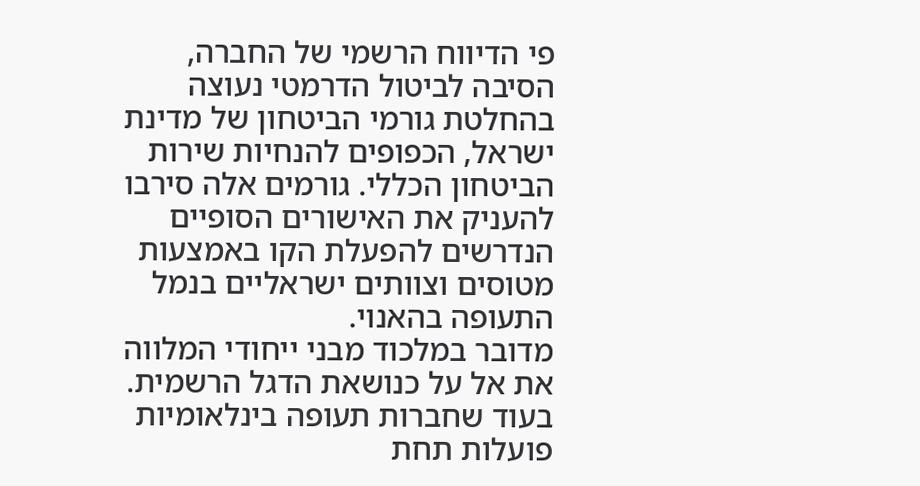פי הדיווח הרשמי של החברה, הסיבה לביטול הדרמטי נעוצה בהחלטת גורמי הביטחון של מדינת ישראל, הכפופים להנחיות שירות הביטחון הכללי. גורמים אלה סירבו להעניק את האישורים הסופיים הנדרשים להפעלת הקו באמצעות מטוסים וצוותים ישראליים בנמל התעופה בהאנוי.
מדובר במלכוד מבני ייחודי המלווה את אל על כנושאת הדגל הרשמית. בעוד שחברות תעופה בינלאומיות פועלות תחת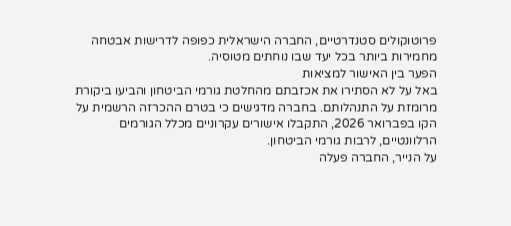פרוטוקולים סטנדרטיים, החברה הישראלית כפופה לדרישות אבטחה מחמירות ביותר בכל יעד שבו נוחתים מטוסיה.
הפער בין האישור למציאות
באל על לא הסתירו את אכזבתם מהחלטת גורמי הביטחון והביעו ביקורת מרומזת על התנהלותם. בחברה מדגישים כי בטרם ההכרזה הרשמית על הקו בפברואר 2026, התקבלו אישורים עקרוניים מכלל הגורמים הרלוונטיים, לרבות גורמי הביטחון.
על הנייר, החברה פעלה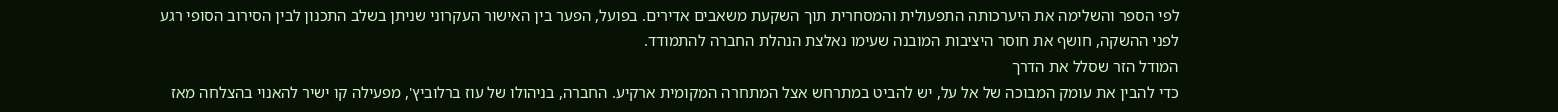לפי הספר והשלימה את היערכותה התפעולית והמסחרית תוך השקעת משאבים אדירים. בפועל, הפער בין האישור העקרוני שניתן בשלב התכנון לבין הסירוב הסופי רגע לפני ההשקה, חושף את חוסר היציבות המובנה שעימו נאלצת הנהלת החברה להתמודד.
המודל הזר שסלל את הדרך
כדי להבין את עומק המבוכה של אל על, יש להביט במתרחש אצל המתחרה המקומית ארקיע. החברה, בניהולו של עוז ברלוביץ', מפעילה קו ישיר להאנוי בהצלחה מאז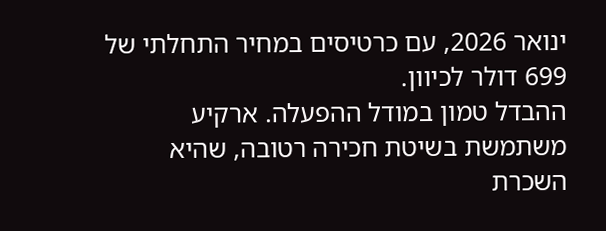ינואר 2026, עם כרטיסים במחיר התחלתי של 699 דולר לכיוון.
ההבדל טמון במודל ההפעלה. ארקיע משתמשת בשיטת חכירה רטובה, שהיא השכרת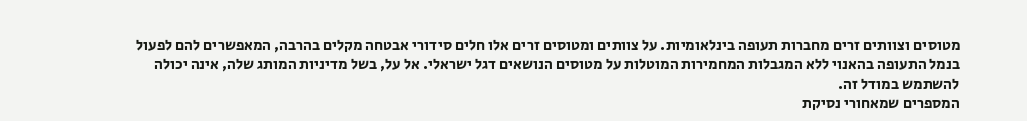מטוסים וצוותים זרים מחברות תעופה בינלאומיות. על צוותים ומטוסים זרים אלו חלים סידורי אבטחה מקלים בהרבה, המאפשרים להם לפעול בנמל התעופה בהאנוי ללא המגבלות המחמירות המוטלות על מטוסים הנושאים דגל ישראלי. אל על, בשל מדיניות המותג שלה, אינה יכולה להשתמש במודל זה.
המספרים שמאחורי נסיקת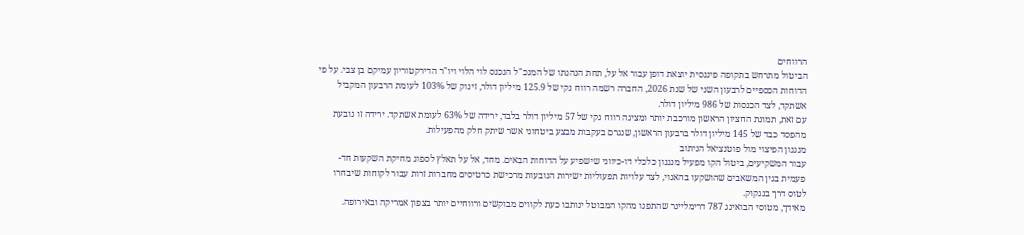הרווחים
הביטול מתרחש בתקופה פיננסית יוצאת דופן עבור אל על, תחת הנהגתו של המנכ"ל הנכנס לוי הלוי ויו"ר הדירקטוריון עמיקם בן צבי. על פי הדוחות הכספיים לרבעון השני של שנת 2026, החברה רשמה רווח נקי של 125.9 מיליון דולר, זינוק של 103% לעומת הרבעון המקביל אשתקד, לצד הכנסות של 986 מיליון דולר.
עם זאת, תמונת החציון הראשון מורכבת יותר ומציגה רווח נקי של 57 מיליון דולר בלבד, ירידה של 63% לעומת אשתקד. ירידה זו נובעת מהפסד כבד של 145 מיליון דולר ברבעון הראשון, שנגרם בעקבות מבצע ביטחוני אשר שיתק חלק מהפעילות.
מנגנון הפיצוי מול פוטנציאל הניתוב
עבור המשקיעים, ביטול הקו מפעיל מנגנון כלכלי דו-כיווני שישפיע על הדוחות הבאים. מחד, אל על תאלץ לספוג מחיקת השקעות חד-פעמית בגין המשאבים שהושקעו בהאנוי, לצד עלויות תפעוליות ישירות הנובעות מרכישת כרטיסים מחברות זרות עבור לקוחות שיבחרו לטוס דרך בנגקוק.
מאידך, מטוסי הבואינג 787 דרימליינר שהתפנו מהקו המבוטל ינותבו כעת לקווים מבוקשים ורווחיים יותר בצפון אמריקה ובאירופה.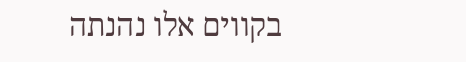בקווים אלו נהנתה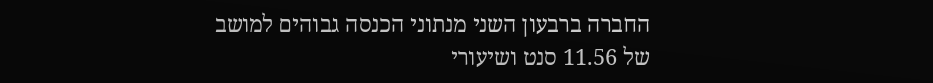החברה ברבעון השני מנתוני הכנסה גבוהים למושב של 11.56 סנט ושיעורי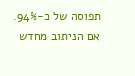תפוסה של כ-94%. אם הניתוב מחדש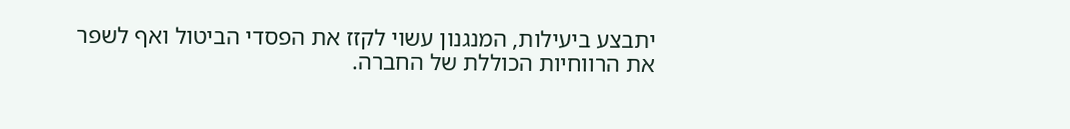יתבצע ביעילות, המנגנון עשוי לקזז את הפסדי הביטול ואף לשפר את הרווחיות הכוללת של החברה.